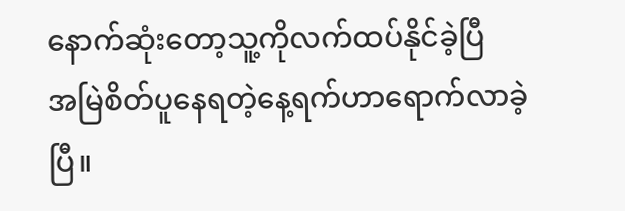နောက်ဆုံးတော့သူ့ကိုလက်ထပ်နိုင်ခဲ့ပြီ
အမြဲစိတ်ပူနေရတဲ့နေ့ရက်ဟာရောက်လာခဲ့ပြီ။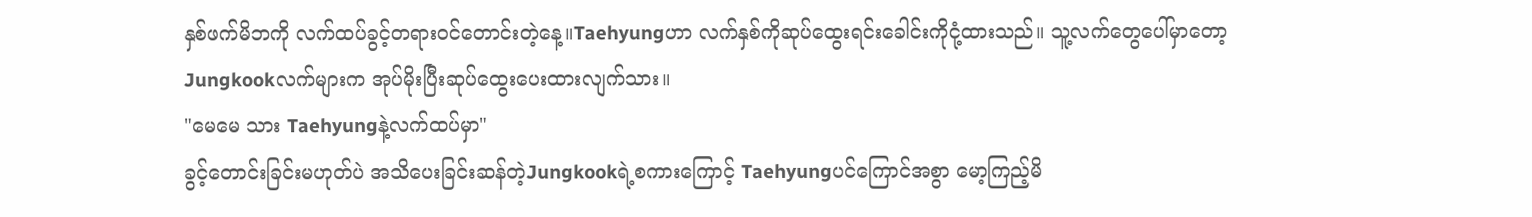နှစ်ဖက်မိဘကို လက်ထပ်ခွင့်တရားဝင်တောင်းတဲ့နေ့။Taehyungဟာ လက်နှစ်ကိုဆုပ်ထွေးရင်းခေါင်းကိုငုံ့ထားသည်။ သူ့လက်တွေပေါ်မှာတော့ Jungkookလက်များက အုပ်မိုးပြီးဆုပ်ထွေးပေးထားလျက်သား။
"မေမေ သား Taehyungနဲ့လက်ထပ်မှာ"
ခွင့်တောင်းခြင်းမဟုတ်ပဲ အသိပေးခြင်းဆန်တဲ့Jungkookရဲ့စကားကြောင့် Taehyungပင်ကြောင်အစွာ မော့ကြည့်မိ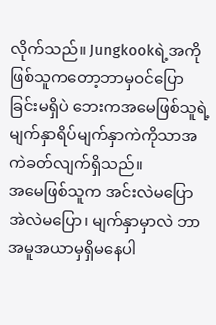လိုက်သည်။ Jungkookရဲ့အကိုဖြစ်သူကတော့ဘာမှဝင်ပြောခြင်းမရှိပဲ ဘေးကအမေဖြစ်သူရဲ့မျက်နှာရိပ်မျက်နှာကဲကိုသာအကဲခတ်လျက်ရှိသည်။
အမေဖြစ်သူက အင်းလဲမပြော အဲလဲမပြော၊ မျက်နှာမှာလဲ ဘာအမူအယာမှရှိမနေပါ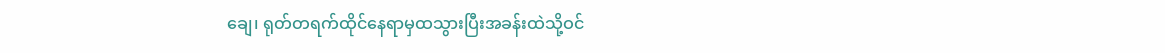ချေ၊ ရုတ်တရက်ထိုင်နေရာမှထသွားပြီးအခန်းထဲသို့ဝင်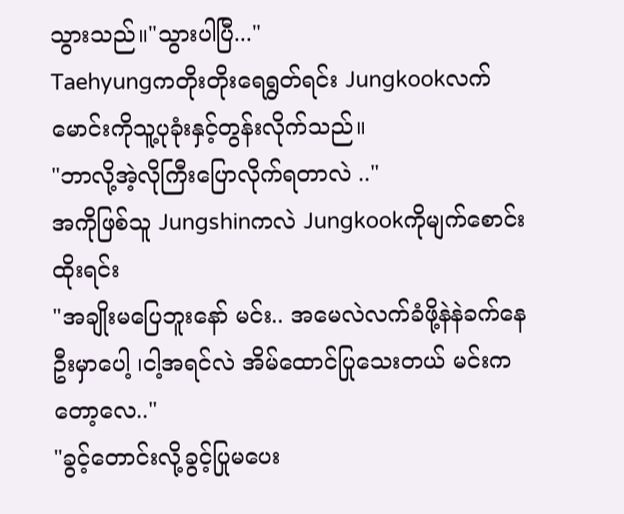သွားသည်။"သွားပါပြီ..."
Taehyungကတိုးတိုးရေရွတ်ရင်း Jungkookလက်မောင်းကိုသူ့ပုခုံးနှင့်တွန်းလိုက်သည်။
"ဘာလို့အဲ့လိုကြီးပြောလိုက်ရတာလဲ .."
အကိုဖြစ်သူ Jungshinကလဲ Jungkookကိုမျက်စောင်းထိုးရင်း
"အချိုးမပြေဘူးနော် မင်း.. အမေလဲလက်ခံဖို့နဲနဲခက်နေဦးမှာပေါ့ ၊ငါ့အရင်လဲ အိမ်ထောင်ပြုသေးတယ် မင်းကတော့လေ.."
"ခွင့်တောင်းလို့ခွင့်ပြုမပေး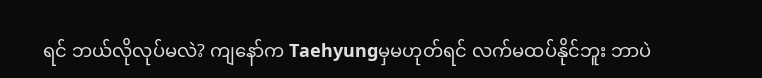ရင် ဘယ်လိုလုပ်မလဲ? ကျနော်က Taehyungမှမဟုတ်ရင် လက်မထပ်နိုင်ဘူး ဘာပဲ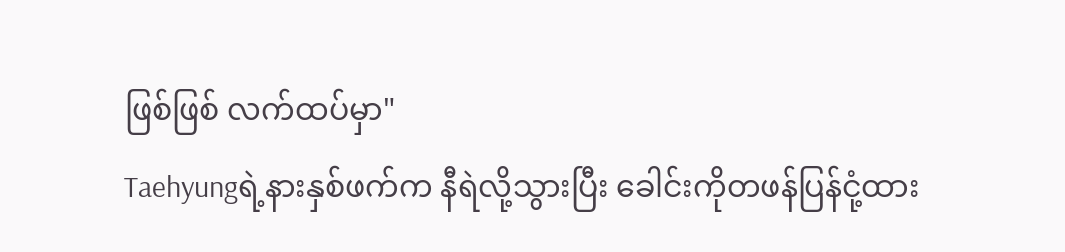ဖြစ်ဖြစ် လက်ထပ်မှာ"
Taehyungရဲ့နားနှစ်ဖက်က နီရဲလို့သွားပြီး ခေါင်းကိုတဖန်ပြန်ငုံ့ထား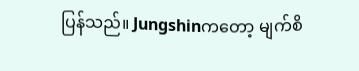ပြန်သည်။ Jungshinကတော့ မျက်စိ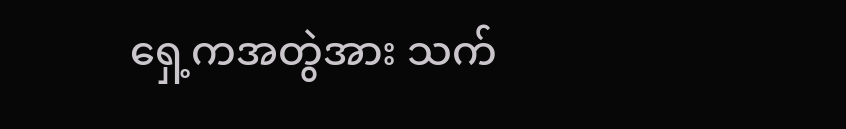ရှေ့ကအတွဲအား သက်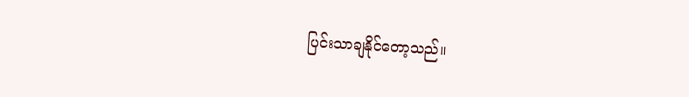ပြင်းသာချနိုင်တော့သည်။